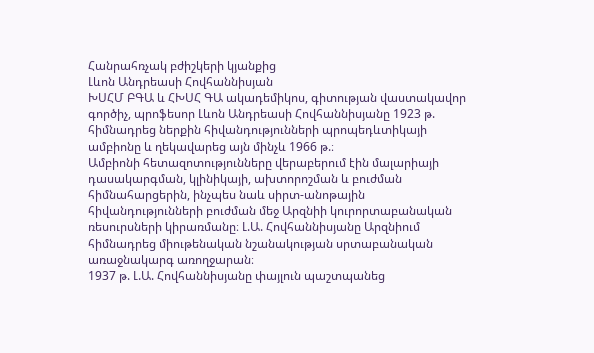Հանրահռչակ բժիշկերի կյանքից
Լևոն Անդրեասի Հովհաննիսյան
ԽՍՀՄ ԲԳԱ և ՀԽՍՀ ԳԱ ակադեմիկոս, գիտության վաստակավոր գործիչ, պրոֆեսոր Լևոն Անդրեասի Հովհաննիսյանը 1923 թ. հիմնադրեց ներքին հիվանդությունների պրոպեդևտիկայի ամբիոնը և ղեկավարեց այն մինչև 1966 թ.։
Ամբիոնի հետազոտությունները վերաբերում էին մալարիայի դասակարգման, կլինիկայի, ախտորոշման և բուժման հիմնահարցերին, ինչպես նաև սիրտ-անոթային հիվանդությունների բուժման մեջ Արզնիի կուրորտաբանական ռեսուրսների կիրառմանը։ Լ.Ա. Հովհաննիսյանը Արզնիում հիմնադրեց միութենական նշանակության սրտաբանական առաջնակարգ առողջարան։
1937 թ. Լ.Ա. Հովհաննիսյանը փայլուն պաշտպանեց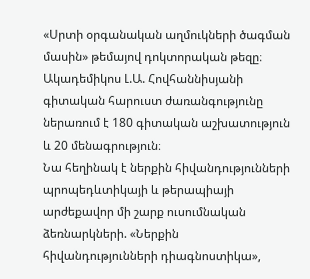«Սրտի օրգանական աղմուկների ծագման մասին» թեմայով դոկտորական թեզը։ Ակադեմիկոս Լ.Ա. Հովհաննիսյանի գիտական հարուստ ժառանգությունը ներառում է 180 գիտական աշխատություն և 20 մենագրություն։
Նա հեղինակ է ներքին հիվանդությունների պրոպեդևտիկայի և թերապիայի արժեքավոր մի շարք ուսումնական ձեռնարկների. «Ներքին հիվանդությունների դիագնոստիկա»,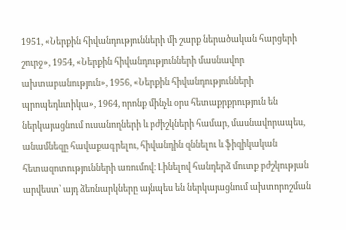1951, «Ներքին հիվանդությունների մի շարք ներածական հարցերի շուրջ», 1954, «Ներքին հիվանդությունների մասնավոր ախտաբանություն», 1956, «Ներքին հիվանդությունների պրոպեդևտիկա», 1964, որոնք մինչև օրս հետաքրքրություն են ներկայացնում ուսանողների և բժիշկների համար, մասնավորապես, անամնեզը հավաքագրելու, հիվանդին զննելու և ֆիզիկական հետազոտությունների առումով։ Լինելով հանդերձ մուտք բժշկության արվեստ՝ այդ ձեռնարկները այնպես են ներկայացնում ախտորոշման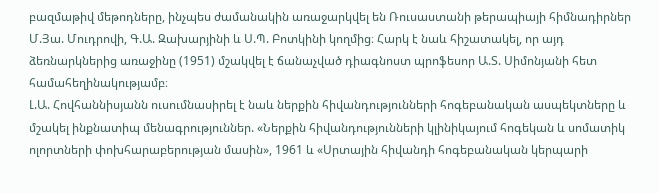բազմաթիվ մեթոդները, ինչպես ժամանակին առաջարկվել են Ռուսաստանի թերապիայի հիմնադիրներ Մ.Յա. Մուդրովի, Գ.Ա. Զախարյինի և Ս.Պ. Բոտկինի կողմից։ Հարկ է նաև հիշատակել, որ այդ ձեռնարկներից առաջինը (1951) մշակվել է ճանաչված դիագնոստ պրոֆեսոր Ա.Տ. Սիմոնյանի հետ համահեղինակությամբ։
Լ.Ա. Հովհաննիսյանն ուսումնասիրել է նաև ներքին հիվանդությունների հոգեբանական ասպեկտները և մշակել ինքնատիպ մենագրություններ. «Ներքին հիվանդությունների կլինիկայում հոգեկան և սոմատիկ ոլորտների փոխհարաբերության մասին», 1961 և «Սրտային հիվանդի հոգեբանական կերպարի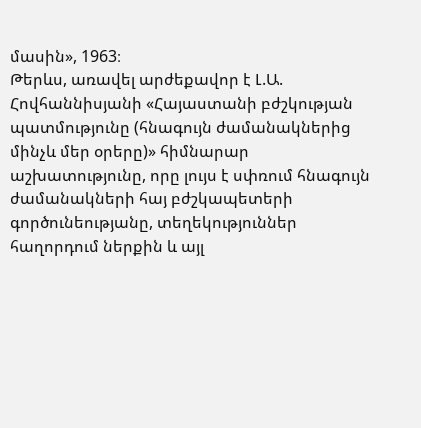մասին», 1963։
Թերևս, առավել արժեքավոր է Լ.Ա. Հովհաննիսյանի «Հայաստանի բժշկության պատմությունը (հնագույն ժամանակներից մինչև մեր օրերը)» հիմնարար աշխատությունը, որը լույս է սփռում հնագույն ժամանակների հայ բժշկապետերի գործունեությանը, տեղեկություններ հաղորդում ներքին և այլ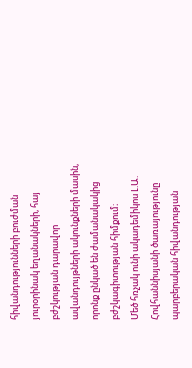հիվանդությունների բուժման յուրօրինակ եղանակների, հայ բժշկության դարավոր ավանդույթների ակունքների մասին, որոնք ընկած են ժամանակակից բժշկագիտության հիմքում։
Մեծ հռչակ ունի ակադեմիկոս Լ.Ա. Հովհաննիսյանի ծառայությունը պարբերական հիվանդության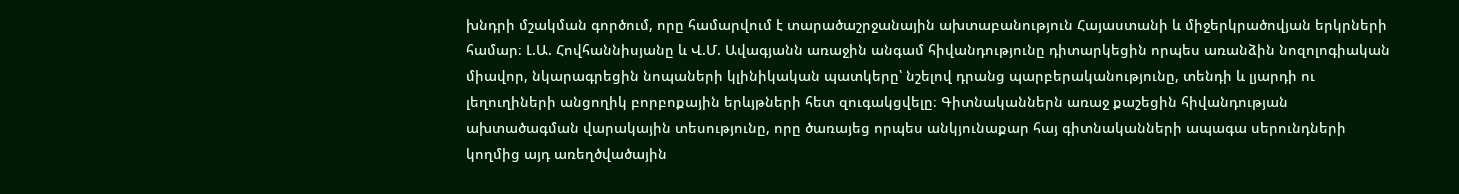խնդրի մշակման գործում, որը համարվում է տարածաշրջանային ախտաբանություն Հայաստանի և միջերկրածովյան երկրների համար։ Լ.Ա. Հովհաննիսյանը և Վ.Մ. Ավագյանն առաջին անգամ հիվանդությունը դիտարկեցին որպես առանձին նոզոլոգիական միավոր, նկարագրեցին նոպաների կլինիկական պատկերը՝ նշելով դրանց պարբերականությունը, տենդի և լյարդի ու լեղուղիների անցողիկ բորբոքային երևյթների հետ զուգակցվելը։ Գիտնականներն առաջ քաշեցին հիվանդության ախտածագման վարակային տեսությունը, որը ծառայեց որպես անկյունաքար հայ գիտնականների ապագա սերունդների կողմից այդ առեղծվածային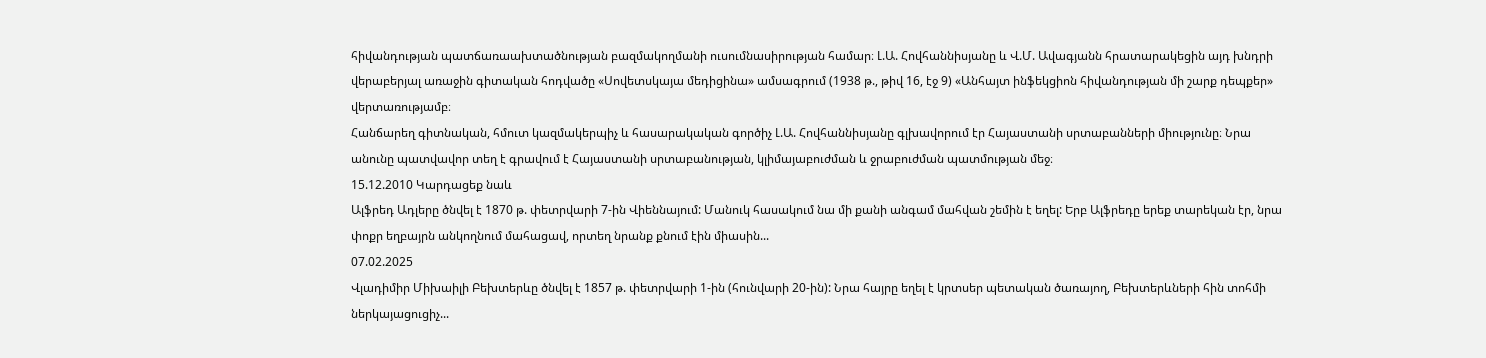հիվանդության պատճառաախտածնության բազմակողմանի ուսումնասիրության համար։ Լ.Ա. Հովհաննիսյանը և Վ.Մ. Ավագյանն հրատարակեցին այդ խնդրի վերաբերյալ առաջին գիտական հոդվածը «Սովետսկայա մեդիցինա» ամսագրում (1938 թ., թիվ 16, էջ 9) «Անհայտ ինֆեկցիոն հիվանդության մի շարք դեպքեր» վերտառությամբ։
Հանճարեղ գիտնական, հմուտ կազմակերպիչ և հասարակական գործիչ Լ.Ա. Հովհաննիսյանը գլխավորում էր Հայաստանի սրտաբանների միությունը։ Նրա անունը պատվավոր տեղ է գրավում է Հայաստանի սրտաբանության, կլիմայաբուժման և ջրաբուժման պատմության մեջ։
15.12.2010 Կարդացեք նաև
Ալֆրեդ Ադլերը ծնվել է 1870 թ. փետրվարի 7-ին Վիեննայում: Մանուկ հասակում նա մի քանի անգամ մահվան շեմին է եղել: Երբ Ալֆրեդը երեք տարեկան էր, նրա փոքր եղբայրն անկողնում մահացավ, որտեղ նրանք քնում էին միասին...
07.02.2025
Վլադիմիր Միխաիլի Բեխտերևը ծնվել է 1857 թ. փետրվարի 1-ին (հունվարի 20-ին): Նրա հայրը եղել է կրտսեր պետական ծառայող, Բեխտերևների հին տոհմի ներկայացուցիչ...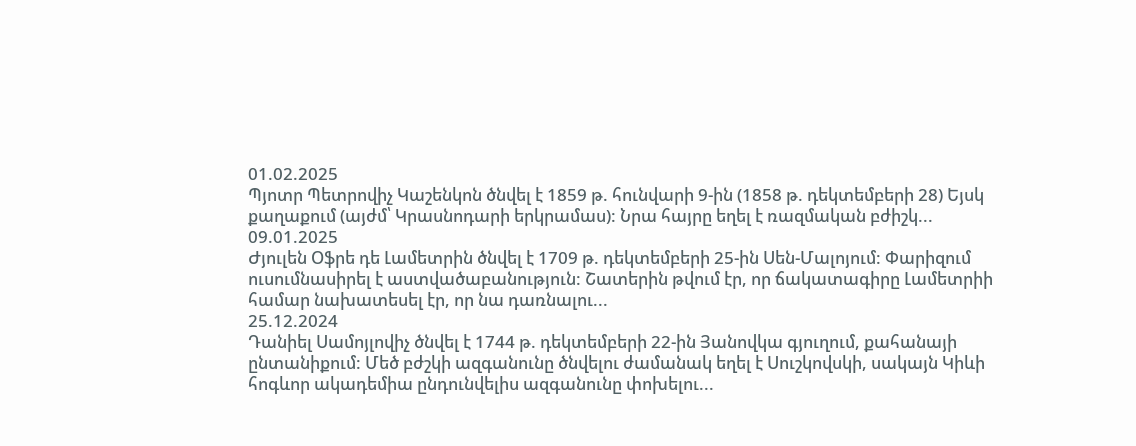01.02.2025
Պյոտր Պետրովիչ Կաշենկոն ծնվել է 1859 թ. հունվարի 9-ին (1858 թ. դեկտեմբերի 28) Եյսկ քաղաքում (այժմ՝ Կրասնոդարի երկրամաս): Նրա հայրը եղել է ռազմական բժիշկ...
09.01.2025
Ժյուլեն Օֆրե դե Լամետրին ծնվել է 1709 թ. դեկտեմբերի 25-ին Սեն-Մալոյում: Փարիզում ուսումնասիրել է աստվածաբանություն: Շատերին թվում էր, որ ճակատագիրը Լամետրիի համար նախատեսել էր, որ նա դառնալու...
25.12.2024
Դանիել Սամոյլովիչ ծնվել է 1744 թ. դեկտեմբերի 22-ին Յանովկա գյուղում, քահանայի ընտանիքում: Մեծ բժշկի ազգանունը ծնվելու ժամանակ եղել է Սուշկովսկի, սակայն Կիևի հոգևոր ակադեմիա ընդունվելիս ազգանունը փոխելու...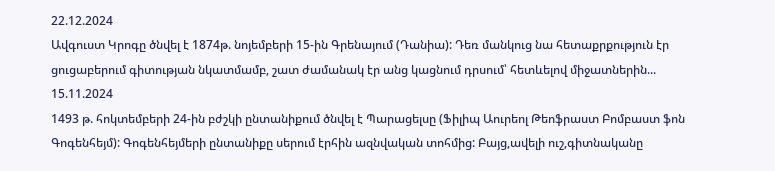22.12.2024
Ավգուստ Կրոգը ծնվել է 1874թ. նոյեմբերի 15-ին Գրենայում (Դանիա): Դեռ մանկուց նա հետաքրքություն էր ցուցաբերում գիտության նկատմամբ, շատ ժամանակ էր անց կացնում դրսում՝ հետևելով միջատներին...
15.11.2024
1493 թ. հոկտեմբերի 24-ին բժշկի ընտանիքում ծնվել է Պարացելսը (Ֆիլիպ Աուրեոլ Թեոֆրաստ Բոմբաստ ֆոն Գոգենհեյմ): Գոգենհեյմերի ընտանիքը սերում էրհին ազնվական տոհմից: Բայց,ավելի ուշ,գիտնականը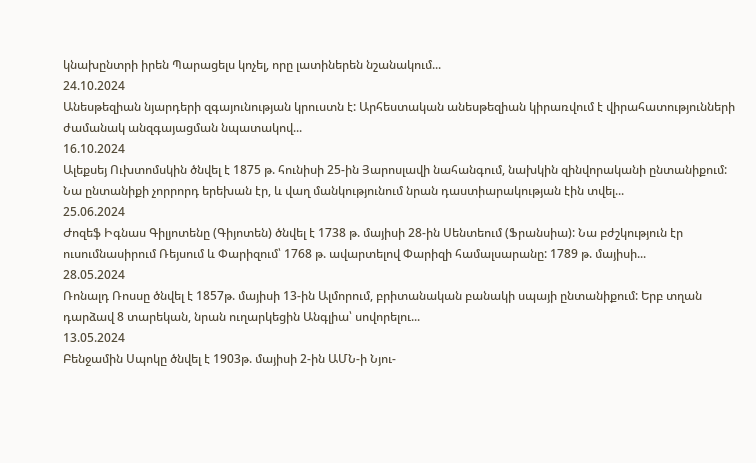կնախընտրի իրեն Պարացելս կոչել, որը լատիներեն նշանակում...
24.10.2024
Անեսթեզիան նյարդերի զգայունության կրուստն է: Արհեստական անեսթեզիան կիրառվում է վիրահատությունների ժամանակ անզգայացման նպատակով...
16.10.2024
Ալեքսեյ Ուխտոմսկին ծնվել է 1875 թ. հունիսի 25-ին Յարոսլավի նահանգում, նախկին զինվորականի ընտանիքում: Նա ընտանիքի չորրորդ երեխան էր, և վաղ մանկությունում նրան դաստիարակության էին տվել...
25.06.2024
Ժոզեֆ Իգնաս Գիլյոտենը (Գիյոտեն) ծնվել է 1738 թ. մայիսի 28-ին Սենտեում (Ֆրանսիա): Նա բժշկություն էր ուսումնասիրում Ռեյսում և Փարիզում՝ 1768 թ. ավարտելով Փարիզի համալսարանը: 1789 թ. մայիսի...
28.05.2024
Ռոնալդ Ռոսսը ծնվել է 1857թ. մայիսի 13-ին Ալմորում, բրիտանական բանակի սպայի ընտանիքում: Երբ տղան դարձավ 8 տարեկան, նրան ուղարկեցին Անգլիա՝ սովորելու...
13.05.2024
Բենջամին Սպոկը ծնվել է 1903թ. մայիսի 2-ին ԱՄՆ-ի Նյու-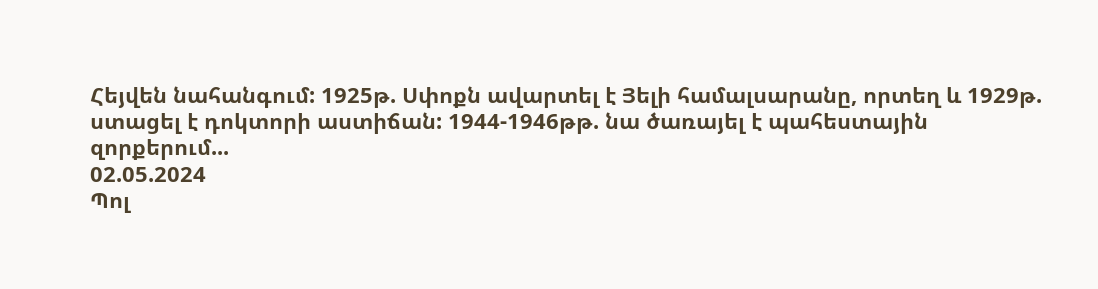Հեյվեն նահանգում: 1925թ. Սփոքն ավարտել է Յելի համալսարանը, որտեղ և 1929թ. ստացել է դոկտորի աստիճան: 1944-1946թթ. նա ծառայել է պահեստային զորքերում...
02.05.2024
Պոլ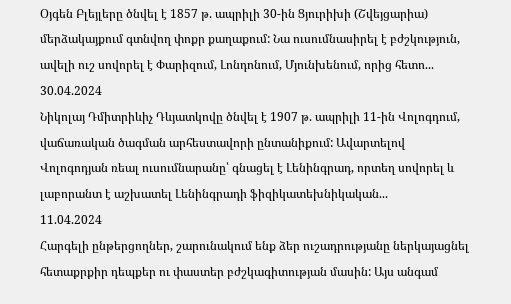Օյգեն Բլեյլերը ծնվել է 1857 թ. ապրիլի 30-ին Ցյուրիխի (Շվեյցարիա) մերձակայքում գտնվող փոքր քաղաքում: Նա ուսումնասիրել է բժշկություն, ավելի ուշ սովորել է Փարիզում, Լոնդոնում, Մյունխենում, որից հետո...
30.04.2024
Նիկոլայ Դմիտրիևիչ Դևյատկովը ծնվել է 1907 թ. ապրիլի 11-ին Վոլոգդում, վաճառական ծագման արհեստավորի ընտանիքում: Ավարտելով Վոլոգոդյան ռեալ ուսումնարանը՝ գնացել է Լենինգրադ, որտեղ սովորել և լաբորանտ է աշխատել Լենինգրադի ֆիզիկատեխնիկական...
11.04.2024
Հարգելի ընթերցողներ, շարունակում ենք ձեր ուշադրությանը ներկայացնել հետաքրքիր դեպքեր ու փաստեր բժշկագիտության մասին: Այս անգամ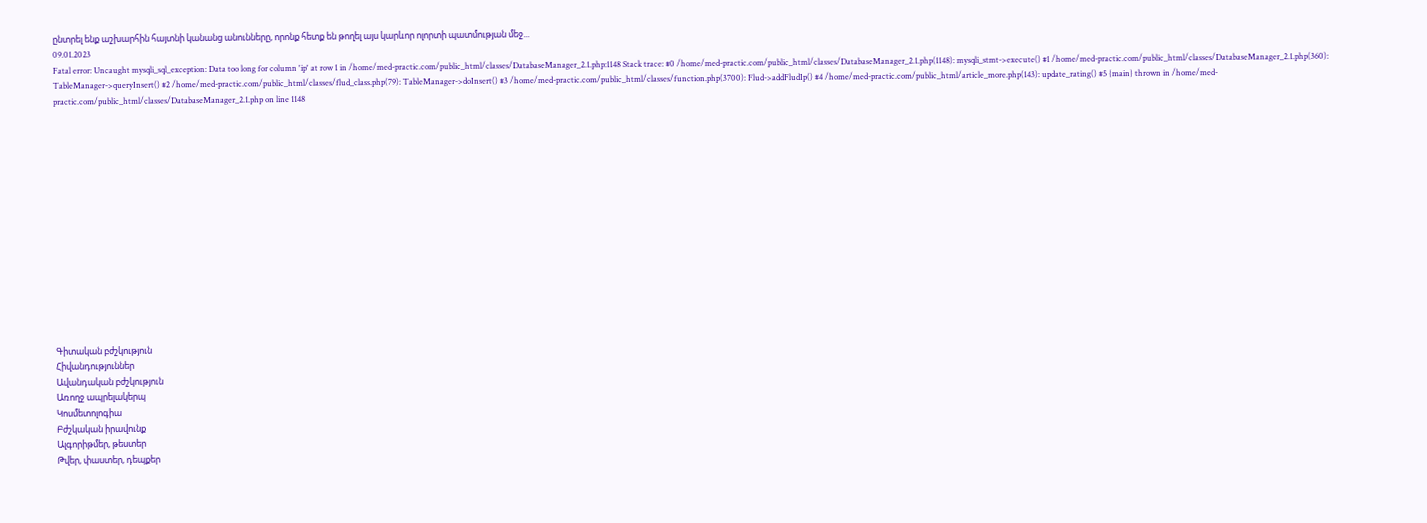ընտրել ենք աշխարհին հայտնի կանանց անունները, որոնք հետք են թողել այս կարևոր ոլորտի պատմության մեջ...
09.01.2023
Fatal error: Uncaught mysqli_sql_exception: Data too long for column 'ip' at row 1 in /home/med-practic.com/public_html/classes/DatabaseManager_2.1.php:1148 Stack trace: #0 /home/med-practic.com/public_html/classes/DatabaseManager_2.1.php(1148): mysqli_stmt->execute() #1 /home/med-practic.com/public_html/classes/DatabaseManager_2.1.php(360): TableManager->queryInsert() #2 /home/med-practic.com/public_html/classes/flud_class.php(79): TableManager->doInsert() #3 /home/med-practic.com/public_html/classes/function.php(3700): Flud->addFludIp() #4 /home/med-practic.com/public_html/article_more.php(143): update_rating() #5 {main} thrown in /home/med-practic.com/public_html/classes/DatabaseManager_2.1.php on line 1148















Գիտական բժշկություն
Հիվանդություններ
Ավանդական բժշկություն
Առողջ ապրելակերպ
Կոսմետոլոգիա
Բժշկական իրավունք
Ալգորիթմեր, թեստեր
Թվեր, փաստեր, դեպքեր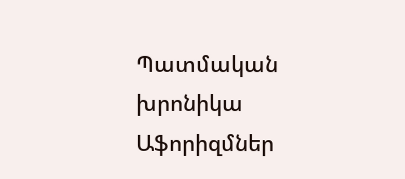Պատմական խրոնիկա
Աֆորիզմներ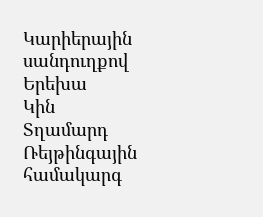Կարիերային սանդուղքով
Երեխա
Կին
Տղամարդ
Ռեյթինգային համակարգ